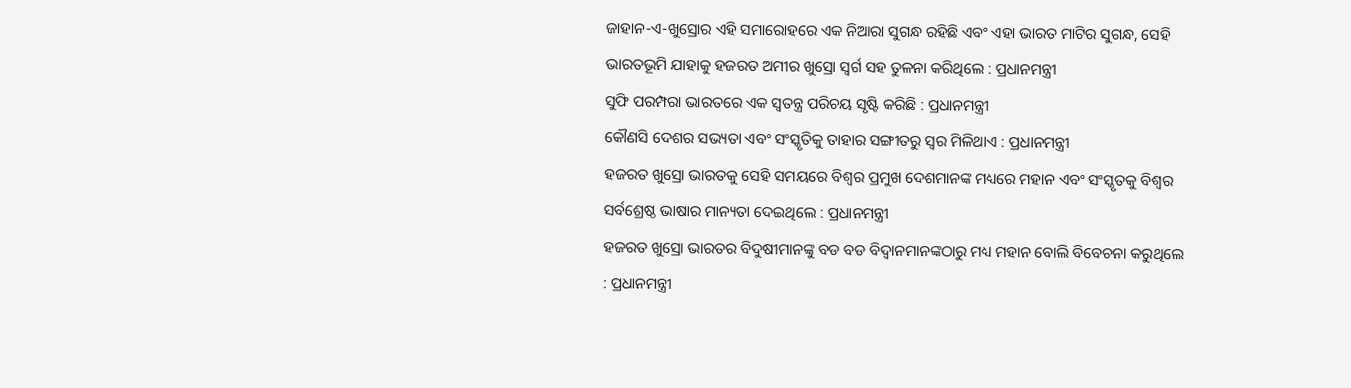ଜାହାନ-ଏ-ଖୁସ୍ରୋର ଏହି ସମାରୋହରେ ଏକ ନିଆରା ସୁଗନ୍ଧ ରହିଛି ଏବଂ ଏହା ଭାରତ ମାଟିର ସୁଗନ୍ଧ, ସେହି ଭାରତଭୂମି ଯାହାକୁ ହଜରତ ଅମୀର ଖୁସ୍ରୋ ସ୍ୱର୍ଗ ସହ ତୁଳନା କରିଥିଲେ : ପ୍ରଧାନମନ୍ତ୍ରୀ
ସୁଫି ପରମ୍ପରା ଭାରତରେ ଏକ ସ୍ୱତନ୍ତ୍ର ପରିଚୟ ସୃଷ୍ଟି କରିଛି : ପ୍ରଧାନମନ୍ତ୍ରୀ
କୌଣସି ଦେଶର ସଭ୍ୟତା ଏବଂ ସଂସ୍କୃତିକୁ ତାହାର ସଙ୍ଗୀତରୁ ସ୍ୱର ମିଳିଥାଏ : ପ୍ରଧାନମନ୍ତ୍ରୀ
ହଜରତ ଖୁସ୍ରୋ ଭାରତକୁ ସେହି ସମୟରେ ବିଶ୍ୱର ପ୍ରମୁଖ ଦେଶମାନଙ୍କ ମଧ୍ୟରେ ମହାନ ଏବଂ ସଂସ୍କୃତକୁ ବିଶ୍ୱର ସର୍ବଶ୍ରେଷ୍ଠ ଭାଷାର ମାନ୍ୟତା ଦେଇଥିଲେ : ପ୍ରଧାନମନ୍ତ୍ରୀ
ହଜରତ ଖୁସ୍ରୋ ଭାରତର ବିଦୁଷୀମାନଙ୍କୁ ବଡ ବଡ ବିଦ୍ୱାନମାନଙ୍କଠାରୁ ମଧ୍ୟ ମହାନ ବୋଲି ବିବେଚନା କରୁଥିଲେ : ପ୍ରଧାନମନ୍ତ୍ରୀ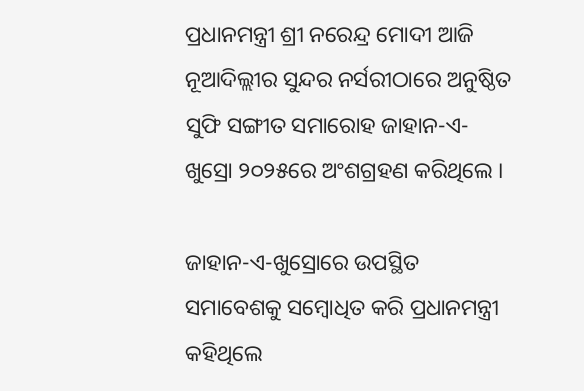ପ୍ରଧାନମନ୍ତ୍ରୀ ଶ୍ରୀ ନରେନ୍ଦ୍ର ମୋଦୀ ଆଜି ନୂଆଦିଲ୍ଲୀର ସୁନ୍ଦର ନର୍ସରୀଠାରେ ଅନୁଷ୍ଠିତ ସୁଫି ସଙ୍ଗୀତ ସମାରୋହ ଜାହାନ-ଏ-ଖୁସ୍ରୋ ୨୦୨୫ରେ ଅଂଶଗ୍ରହଣ କରିଥିଲେ ।

ଜାହାନ-ଏ-ଖୁସ୍ରୋରେ ଉପସ୍ଥିତ ସମାବେଶକୁ ସମ୍ବୋଧିତ କରି ପ୍ରଧାନମନ୍ତ୍ରୀ କହିଥିଲେ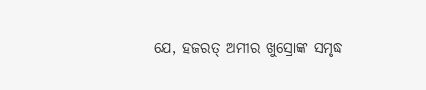ଯେ, ହଜରତ୍ ଅମୀର ଖୁସ୍ରୋଙ୍କ ସମୃଦ୍ଧ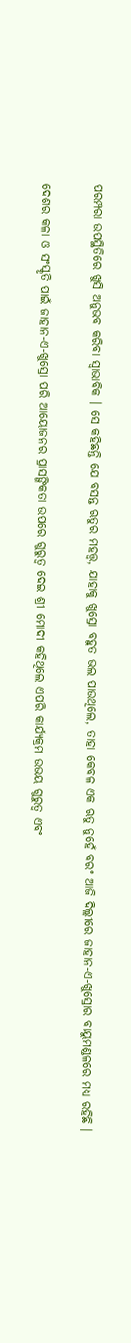ପରମ୍ପରା ଉପସ୍ଥିତିରେ ଖୁସି ଅନୁଭବ କରିବା ସ୍ୱାଭାବିକ । ସେ କହିଛନ୍ତି ଯେ ବସନ୍ତ ଋତୁର ମହତ୍ତ୍ୱ, ଯାହାକୁ ଖୁସ୍ରୋ ବହୁତ ଭଲ ପାଉଥିଲେ, ତାହା କେବଳ ଏକ ଋତୁ ନୁହେଁ ବରଂ ଆଜି ଦିଲ୍ଲୀରେ ଜାହାନ-ଏ-ଖୁସ୍ରୋର ବାୟୁମଣ୍ଡଳରେ ମଧ୍ୟ ରହିଛି ।

ଦେଶର କଳା ଓ ସଂସ୍କୃତି ପାଇଁ ଜାହାନ-ଏ-ଖୁସ୍ରୋ ପରି ଆୟୋଜନର ପ୍ରାସଙ୍ଗିକତା ଉପରେ ଗୁରୁତ୍ୱ ଦେଇ ଶ୍ରୀ ମୋଦୀ କହିଥିଲେ ଏପରି କାର୍ଯ୍ୟକ୍ରମ ଉଭୟ ଗୁରୁତ୍ୱ ଏବଂ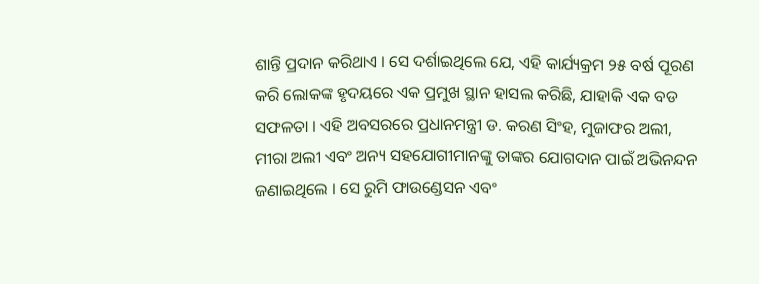ଶାନ୍ତି ପ୍ରଦାନ କରିଥାଏ । ସେ ଦର୍ଶାଇଥିଲେ ଯେ, ଏହି କାର୍ଯ୍ୟକ୍ରମ ୨୫ ବର୍ଷ ପୂରଣ କରି ଲୋକଙ୍କ ହୃଦୟରେ ଏକ ପ୍ରମୁଖ ସ୍ଥାନ ହାସଲ କରିଛି, ଯାହାକି ଏକ ବଡ ସଫଳତା । ଏହି ଅବସରରେ ପ୍ରଧାନମନ୍ତ୍ରୀ ଡ. କରଣ ସିଂହ, ମୁଜାଫର ଅଲୀ, ମୀରା ଅଲୀ ଏବଂ ଅନ୍ୟ ସହଯୋଗୀମାନଙ୍କୁ ତାଙ୍କର ଯୋଗଦାନ ପାଇଁ ଅଭିନନ୍ଦନ ଜଣାଇଥିଲେ । ସେ ରୁମି ଫାଉଣ୍ଡେସନ ଏବଂ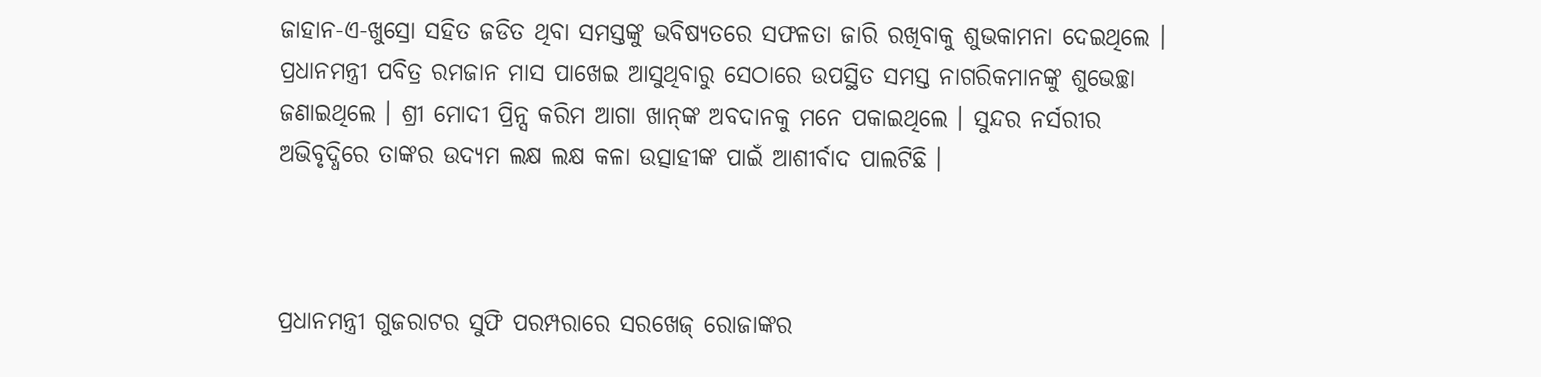ଜାହାନ-ଏ-ଖୁସ୍ରୋ ସହିତ ଜଡିତ ଥିବା ସମସ୍ତଙ୍କୁ ଭବିଷ୍ୟତରେ ସଫଳତା ଜାରି ରଖିବାକୁ ଶୁଭକାମନା ଦେଇଥିଲେ । ପ୍ରଧାନମନ୍ତ୍ରୀ ପବିତ୍ର ରମଜାନ ମାସ ପାଖେଇ ଆସୁଥିବାରୁ ସେଠାରେ ଉପସ୍ଥିତ ସମସ୍ତ ନାଗରିକମାନଙ୍କୁ ଶୁଭେଚ୍ଛା ଜଣାଇଥିଲେ । ଶ୍ରୀ ମୋଦୀ ପ୍ରିନ୍ସ କରିମ ଆଗା ଖାନ୍‌ଙ୍କ ଅବଦାନକୁ ମନେ ପକାଇଥିଲେ । ସୁନ୍ଦର ନର୍ସରୀର ଅଭିବୃଦ୍ଧିରେ ତାଙ୍କର ଉଦ୍ୟମ ଲକ୍ଷ ଲକ୍ଷ କଳା ଉତ୍ସାହୀଙ୍କ ପାଇଁ ଆଶୀର୍ବାଦ ପାଲଟିଛି ।



ପ୍ରଧାନମନ୍ତ୍ରୀ ଗୁଜରାଟର ସୁଫି ପରମ୍ପରାରେ ସରଖେଜ୍ ରୋଜାଙ୍କର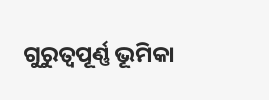ଗୁରୁତ୍ୱପୂର୍ଣ୍ଣ ଭୂମିକା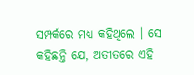ସମ୍ପର୍କରେ ମଧ୍ୟ କହିଥିଲେ । ସେ କହିଛନ୍ତି ଯେ, ଅତୀତରେ ଏହି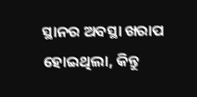ସ୍ଥାନର ଅବସ୍ଥା ଖରାପ ହୋଇଥିଲା, କିନ୍ତୁ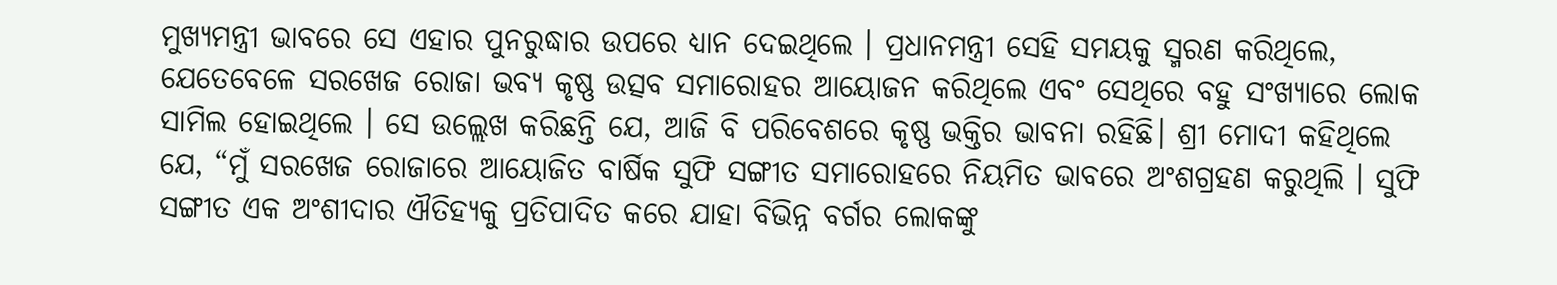ମୁଖ୍ୟମନ୍ତ୍ରୀ ଭାବରେ ସେ ଏହାର ପୁନରୁଦ୍ଧାର ଉପରେ ଧ୍ୟାନ ଦେଇଥିଲେ । ପ୍ରଧାନମନ୍ତ୍ରୀ ସେହି ସମୟକୁ ସ୍ମରଣ କରିଥିଲେ, ଯେତେବେଳେ ସରଖେଜ ରୋଜା ଭବ୍ୟ କୃଷ୍ଣ ଉତ୍ସବ ସମାରୋହର ଆୟୋଜନ କରିଥିଲେ ଏବଂ ସେଥିରେ ବହୁ ସଂଖ୍ୟାରେ ଲୋକ ସାମିଲ ହୋଇଥିଲେ । ସେ ଉଲ୍ଲେଖ କରିଛନ୍ତି ଯେ, ଆଜି ବି ପରିବେଶରେ କୃଷ୍ଣ ଭକ୍ତିର ଭାବନା ରହିଛି। ଶ୍ରୀ ମୋଦୀ କହିଥିଲେ ଯେ, “ମୁଁ ସରଖେଜ ରୋଜାରେ ଆୟୋଜିତ ବାର୍ଷିକ ସୁଫି ସଙ୍ଗୀତ ସମାରୋହରେ ନିୟମିତ ଭାବରେ ଅଂଶଗ୍ରହଣ କରୁଥିଲି । ସୁଫି ସଙ୍ଗୀତ ଏକ ଅଂଶୀଦାର ଐତିହ୍ୟକୁ ପ୍ରତିପାଦିତ କରେ ଯାହା ବିଭିନ୍ନ ବର୍ଗର ଲୋକଙ୍କୁ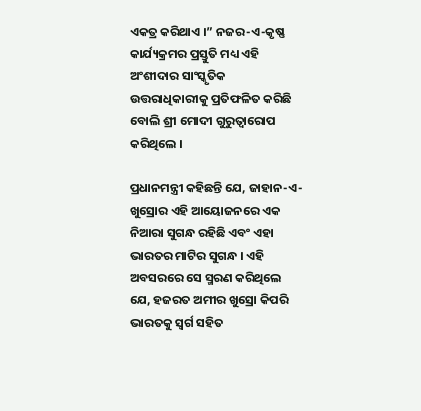ଏକତ୍ର କରିଥାଏ ।” ନଜର-ଏ-କୃଷ୍ଣ କାର୍ଯ୍ୟକ୍ରମର ପ୍ରସ୍ତୁତି ମଧ୍ୟ ଏହି ଅଂଶୀଦାର ସାଂସ୍କୃତିକ ଉତ୍ତରାଧିକାରୀକୁ ପ୍ରତିଫଳିତ କରିଛି ବୋଲି ଶ୍ରୀ ମୋଦୀ ଗୁରୁତ୍ୱାରୋପ କରିଥିଲେ ।

ପ୍ରଧାନମନ୍ତ୍ରୀ କହିଛନ୍ତି ଯେ, ଜାହାନ-ଏ-ଖୁସ୍ରୋର ଏହି ଆୟୋଜନରେ ଏକ ନିଆରା ସୁଗନ୍ଧ ରହିଛି ଏବଂ ଏହା ଭାରତର ମାଟିର ସୁଗନ୍ଧ । ଏହି ଅବସରରେ ସେ ସ୍ମରଣ କରିଥିଲେ ଯେ, ହଜରତ ଅମୀର ଖୁସ୍ରୋ କିପରି ଭାରତକୁ ସ୍ୱର୍ଗ ସହିତ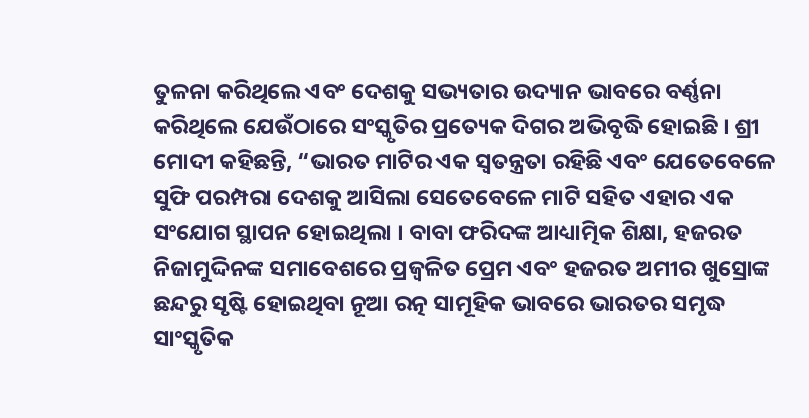ତୁଳନା କରିଥିଲେ ଏବଂ ଦେଶକୁ ସଭ୍ୟତାର ଉଦ୍ୟାନ ଭାବରେ ବର୍ଣ୍ଣନା କରିଥିଲେ ଯେଉଁଠାରେ ସଂସ୍କୃତିର ପ୍ରତ୍ୟେକ ଦିଗର ଅଭିବୃଦ୍ଧି ହୋଇଛି । ଶ୍ରୀ ମୋଦୀ କହିଛନ୍ତି, “ଭାରତ ମାଟିର ଏକ ସ୍ୱତନ୍ତ୍ରତା ରହିଛି ଏବଂ ଯେତେବେଳେ ସୁଫି ପରମ୍ପରା ଦେଶକୁ ଆସିଲା ସେତେବେଳେ ମାଟି ସହିତ ଏହାର ଏକ ସଂଯୋଗ ସ୍ଥାପନ ହୋଇଥିଲା । ବାବା ଫରିଦଙ୍କ ଆଧ୍ୟାତ୍ମିକ ଶିକ୍ଷା, ହଜରତ ନିଜାମୁଦ୍ଦିନଙ୍କ ସମାବେଶରେ ପ୍ରଜ୍ୱଳିତ ପ୍ରେମ ଏବଂ ହଜରତ ଅମୀର ଖୁସ୍ରୋଙ୍କ ଛନ୍ଦରୁ ସୃଷ୍ଟି ହୋଇଥିବା ନୂଆ ରତ୍ନ ସାମୂହିକ ଭାବରେ ଭାରତର ସମୃଦ୍ଧ ସାଂସ୍କୃତିକ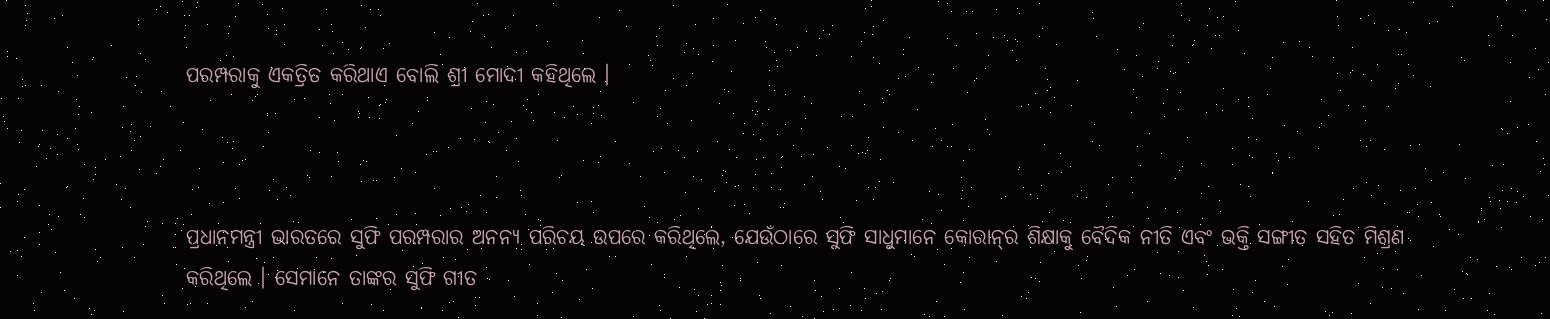ପରମ୍ପରାକୁ ଏକତ୍ରିତ କରିଥାଏ ବୋଲି ଶ୍ରୀ ମୋଦୀ କହିଥିଲେ ।



ପ୍ରଧାନମନ୍ତ୍ରୀ ଭାରତରେ ସୁଫି ପରମ୍ପରାର ଅନନ୍ୟ ପରିଚୟ ଉପରେ କରିଥିଲେ, ଯେଉଁଠାରେ ସୁଫି ସାଧୁମାନେ କୋରାନ୍‌ର ଶିକ୍ଷାକୁ ବୈଦିକ ନୀତି ଏବଂ ଭକ୍ତି ସଙ୍ଗୀତ ସହିତ ମିଶ୍ରଣ କରିଥିଲେ । ସେମାନେ ତାଙ୍କର ସୁଫି ଗୀତ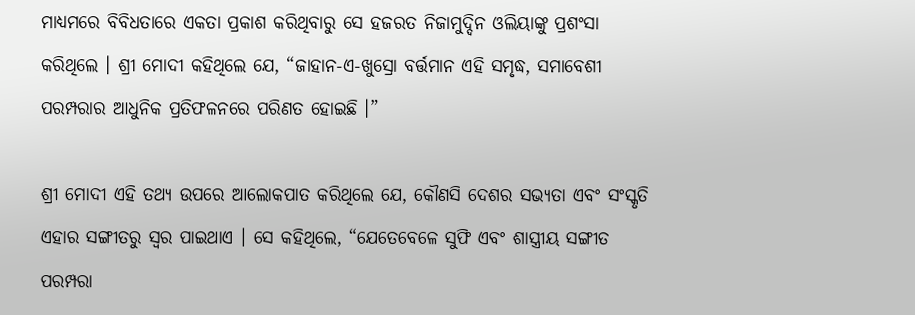ମାଧ୍ୟମରେ ବିବିଧତାରେ ଏକତା ପ୍ରକାଶ କରିଥିବାରୁ ସେ ହଜରତ ନିଜାମୁଦ୍ଦିନ ଓଲିୟାଙ୍କୁ ପ୍ରଶଂସା କରିଥିଲେ । ଶ୍ରୀ ମୋଦୀ କହିଥିଲେ ଯେ, “ଜାହାନ-ଏ-ଖୁସ୍ରୋ ବର୍ତ୍ତମାନ ଏହି ସମୃଦ୍ଧ, ସମାବେଶୀ ପରମ୍ପରାର ଆଧୁନିକ ପ୍ରତିଫଳନରେ ପରିଣତ ହୋଇଛି ।”

ଶ୍ରୀ ମୋଦୀ ଏହି ତଥ୍ୟ ଉପରେ ଆଲୋକପାତ କରିଥିଲେ ଯେ, କୌଣସି ଦେଶର ସଭ୍ୟତା ଏବଂ ସଂସ୍କୃତି ଏହାର ସଙ୍ଗୀତରୁ ସ୍ୱର ପାଇଥାଏ । ସେ କହିଥିଲେ, “ଯେତେବେଳେ ସୁଫି ଏବଂ ଶାସ୍ତ୍ରୀୟ ସଙ୍ଗୀତ ପରମ୍ପରା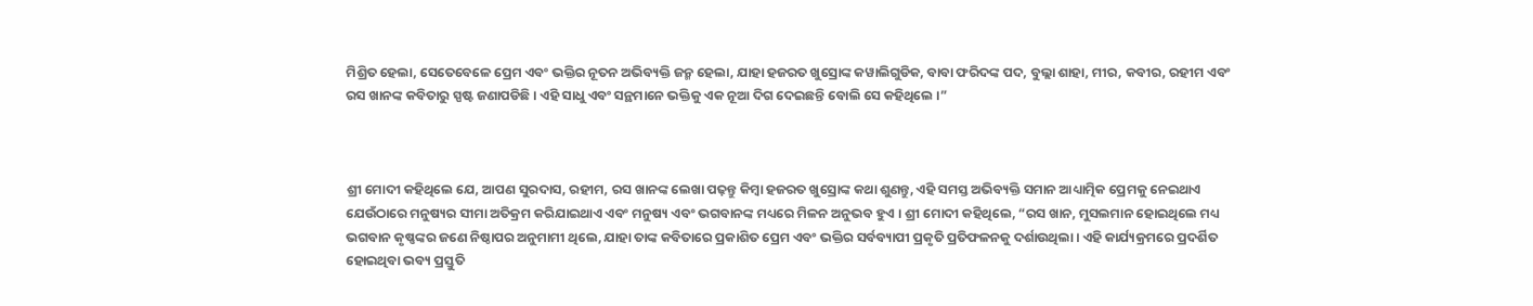ମିଶ୍ରିତ ହେଲା, ସେତେବେଳେ ପ୍ରେମ ଏବଂ ଭକ୍ତିର ନୂତନ ଅଭିବ୍ୟକ୍ତି ଜନ୍ମ ହେଲା, ଯାହା ହଜରତ ଖୁସ୍ରୋଙ୍କ କୱାଲିଗୁଡିକ, ବାବା ଫରିଦଙ୍କ ପଦ, ବୁଲ୍ଲା ଶାହା, ମୀର, କବୀର, ରହୀମ ଏବଂ ରସ ଖାନଙ୍କ କବିତାରୁ ସ୍ପଷ୍ଟ ଜଣାପଡିଛି । ଏହି ସାଧୁ ଏବଂ ସନ୍ଥମାନେ ଭକ୍ତିକୁ ଏକ ନୂଆ ଦିଗ ଦେଇଛନ୍ତି ବୋଲି ସେ କହିଥିଲେ ।”



ଶ୍ରୀ ମୋଦୀ କହିଥିଲେ ଯେ, ଆପଣ ସୁରଦାସ, ରହୀମ, ରସ ଖାନଙ୍କ ଲେଖା ପଢ଼ନ୍ତୁ କିମ୍ବା ହଜରତ ଖୁସ୍ରୋଙ୍କ କଥା ଶୁଣନ୍ତୁ, ଏହି ସମସ୍ତ ଅଭିବ୍ୟକ୍ତି ସମାନ ଆଧ୍ୟାତ୍ମିକ ପ୍ରେମକୁ ନେଇଥାଏ ଯେଉଁଠାରେ ମନୁଷ୍ୟର ସୀମା ଅତିକ୍ରମ କରିଯାଇଥାଏ ଏବଂ ମନୁଷ୍ୟ ଏବଂ ଭଗବାନଙ୍କ ମଧ୍ୟରେ ମିଳନ ଅନୁଭବ ହୁଏ । ଶ୍ରୀ ମୋଦୀ କହିଥିଲେ, “ରସ ଖାନ, ମୁସଲମାନ ହୋଇଥିଲେ ମଧ୍ୟ ଭଗବାନ କୃଷ୍ଣଙ୍କର ଜଣେ ନିଷ୍ଠାପର ଅନୁମାମୀ ଥିଲେ, ଯାହା ତାଙ୍କ କବିତାରେ ପ୍ରକାଶିତ ପ୍ରେମ ଏବଂ ଭକ୍ତିର ସର୍ବବ୍ୟାପୀ ପ୍ରକୃତି ପ୍ରତିଫଳନକୁ ଦର୍ଶାଉଥିଲା । ଏହି କାର୍ଯ୍ୟକ୍ରମରେ ପ୍ରଦର୍ଶିତ ହୋଇଥିବା ଭବ୍ୟ ପ୍ରସ୍ତୁତି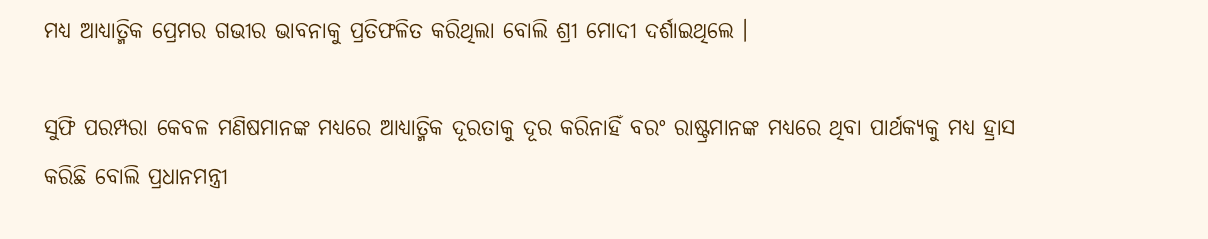ମଧ୍ୟ ଆଧ୍ୟାତ୍ମିକ ପ୍ରେମର ଗଭୀର ଭାବନାକୁ ପ୍ରତିଫଳିତ କରିଥିଲା ବୋଲି ଶ୍ରୀ ମୋଦୀ ଦର୍ଶାଇଥିଲେ ।

ସୁଫି ପରମ୍ପରା କେବଳ ମଣିଷମାନଙ୍କ ମଧ୍ୟରେ ଆଧ୍ୟାତ୍ମିକ ଦୂରତାକୁ ଦୂର କରିନାହିଁ ବରଂ ରାଷ୍ଟ୍ରମାନଙ୍କ ମଧ୍ୟରେ ଥିବା ପାର୍ଥକ୍ୟକୁ ମଧ୍ୟ ହ୍ରାସ କରିଛି ବୋଲି ପ୍ରଧାନମନ୍ତ୍ରୀ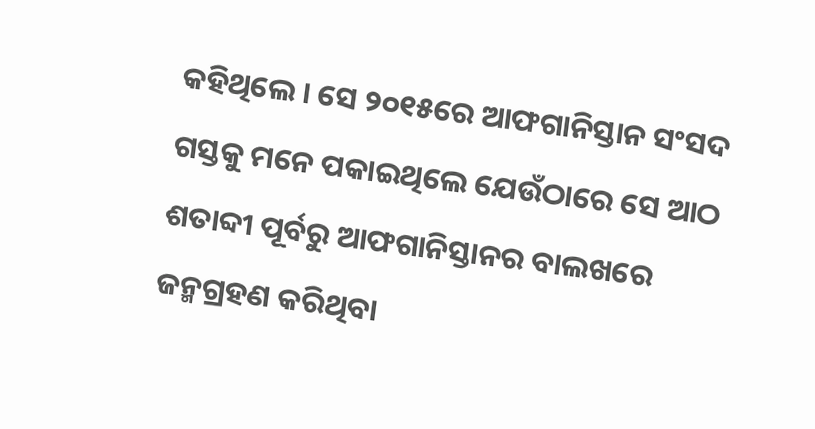କହିଥିଲେ । ସେ ୨୦୧୫ରେ ଆଫଗାନିସ୍ତାନ ସଂସଦ ଗସ୍ତକୁ ମନେ ପକାଇଥିଲେ ଯେଉଁଠାରେ ସେ ଆଠ ଶତାବ୍ଦୀ ପୂର୍ବରୁ ଆଫଗାନିସ୍ତାନର ବାଲଖରେ ଜନ୍ମଗ୍ରହଣ କରିଥିବା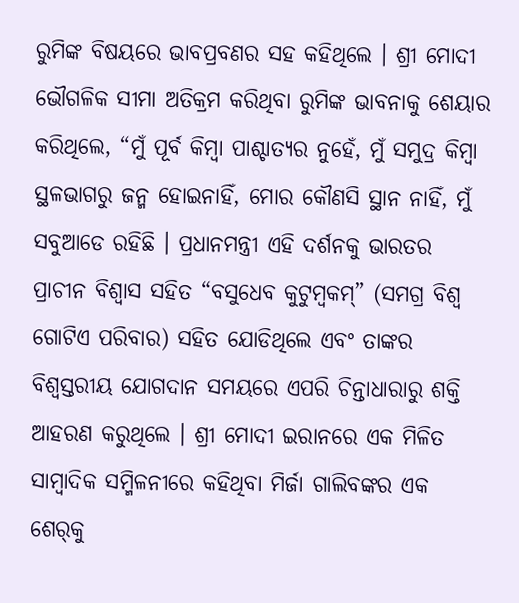ରୁମିଙ୍କ ବିଷୟରେ ଭାବପ୍ରବଣର ସହ କହିଥିଲେ । ଶ୍ରୀ ମୋଦୀ ଭୌଗଳିକ ସୀମା ଅତିକ୍ରମ କରିଥିବା ରୁମିଙ୍କ ଭାବନାକୁ ଶେୟାର କରିଥିଲେ, “ମୁଁ ପୂର୍ବ କିମ୍ବା ପାଶ୍ଚାତ୍ୟର ନୁହେଁ, ମୁଁ ସମୁଦ୍ର କିମ୍ବା ସ୍ଥଳଭାଗରୁ ଜନ୍ମ ହୋଇନାହିଁ, ମୋର କୌଣସି ସ୍ଥାନ ନାହିଁ, ମୁଁ ସବୁଆଡେ ରହିଛି । ପ୍ରଧାନମନ୍ତ୍ରୀ ଏହି ଦର୍ଶନକୁ ଭାରତର ପ୍ରାଚୀନ ବିଶ୍ୱାସ ସହିତ “ବସୁଧେବ କୁଟୁମ୍ବକମ୍‌” (ସମଗ୍ର ବିଶ୍ୱ ଗୋଟିଏ ପରିବାର) ସହିତ ଯୋଡିଥିଲେ ଏବଂ ତାଙ୍କର ବିଶ୍ୱସ୍ତରୀୟ ଯୋଗଦାନ ସମୟରେ ଏପରି ଚିନ୍ତାଧାରାରୁ ଶକ୍ତି ଆହରଣ କରୁଥିଲେ । ଶ୍ରୀ ମୋଦୀ ଇରାନରେ ଏକ ମିଳିତ ସାମ୍ବାଦିକ ସମ୍ମିଳନୀରେ କହିଥିବା ମିର୍ଜା ଗାଲିବଙ୍କର ଏକ ଶେର୍‌କୁ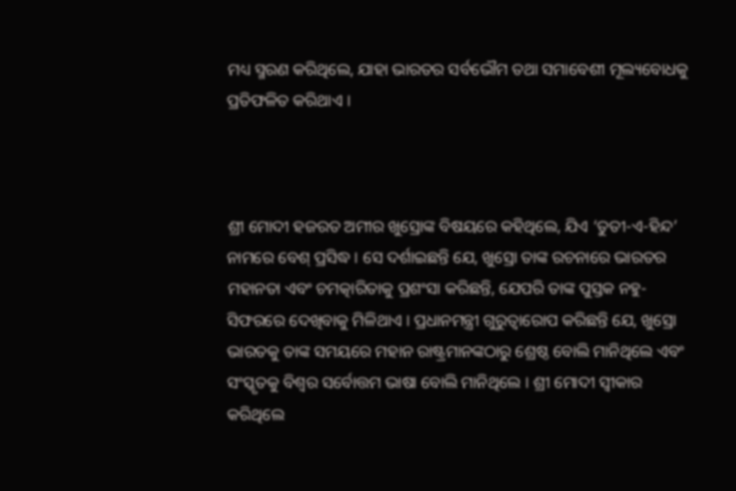ମଧ୍ୟ ସ୍ମରଣ କରିଥିଲେ, ଯାହା ଭାରତର ସର୍ବଭୌମ ତଥା ସମାବେଶୀ ମୂଲ୍ୟବୋଧକୁ ପ୍ରତିଫଳିତ କରିଥାଏ ।



ଶ୍ରୀ ମୋଦୀ ହଜରତ ଅମୀର ଖୁସ୍ରୋଙ୍କ ବିଷୟରେ କହିଥିଲେ, ଯିଏ ‘ତୁତୀ-ଏ-ହିନ୍ଦ’ ନାମରେ ବେଶ୍ ପ୍ରସିଦ୍ଧ । ସେ ଦର୍ଶାଇଛନ୍ତି ଯେ, ଖୁସ୍ରୋ ତାଙ୍କ ରଚନାରେ ଭାରତର ମହାନତା ଏବଂ ଚମତ୍କାରିତାକୁ ପ୍ରଶଂସା କରିଛନ୍ତି, ଯେପରି ତାଙ୍କ ପୁସ୍ତକ ନହୁ-ସିଫରରେ ଦେଖିବାକୁ ମିଳିଥାଏ । ପ୍ରଧାନମନ୍ତ୍ରୀ ଗୁରୁତ୍ୱାରୋପ କରିଛନ୍ତି ଯେ, ଖୁସ୍ରୋ ଭାରତକୁ ତାଙ୍କ ସମୟରେ ମହାନ ରାଷ୍ଟ୍ରମାନଙ୍କଠାରୁ ଶ୍ରେଷ୍ଠ ବୋଲି ମାନିଥିଲେ ଏବଂ ସଂସ୍କୃତକୁ ବିଶ୍ୱର ସର୍ବୋତ୍ତମ ଭାଷା ବୋଲି ମାନିଥିଲେ । ଶ୍ରୀ ମୋଦୀ ସ୍ୱୀକାର କରିଥିଲେ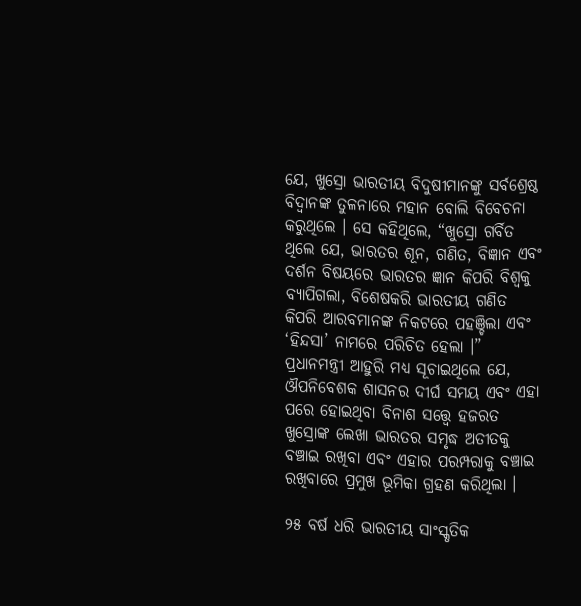ଯେ, ଖୁସ୍ରୋ ଭାରତୀୟ ବିଦୁଷୀମାନଙ୍କୁ ସର୍ବଶ୍ରେଷ୍ଠ ବିଦ୍ୱାନଙ୍କ ତୁଳନାରେ ମହାନ ବୋଲି ବିବେଚନା କରୁଥିଲେ । ସେ କହିଥିଲେ, “ଖୁସ୍ରୋ ଗର୍ବିତ ଥିଲେ ଯେ, ଭାରତର ଶୂନ, ଗଣିତ, ବିଜ୍ଞାନ ଏବଂ ଦର୍ଶନ ବିଷୟରେ ଭାରତର ଜ୍ଞାନ କିପରି ବିଶ୍ୱକୁ ବ୍ୟାପିଗଲା, ବିଶେଷକରି ଭାରତୀୟ ଗଣିତ କିପରି ଆରବମାନଙ୍କ ନିକଟରେ ପହଞ୍ଚିଲା ଏବଂ ‘ହିନ୍ଦସା’ ନାମରେ ପରିଚିତ ହେଲା ।” ପ୍ରଧାନମନ୍ତ୍ରୀ ଆହୁରି ମଧ୍ୟ ସୂଚାଇଥିଲେ ଯେ, ଔପନିବେଶକ ଶାସନର ଦୀର୍ଘ ସମୟ ଏବଂ ଏହା ପରେ ହୋଇଥିବା ବିନାଶ ସତ୍ତ୍ୱେ ହଜରତ ଖୁସ୍ରୋଙ୍କ ଲେଖା ଭାରତର ସମୃଦ୍ଧ ଅତୀତକୁ ବଞ୍ଚାଇ ରଖିବା ଏବଂ ଏହାର ପରମ୍ପରାକୁ ବଞ୍ଚାଇ ରଖିବାରେ ପ୍ରମୁଖ ଭୂମିକା ଗ୍ରହଣ କରିଥିଲା ।

୨୫ ବର୍ଷ ଧରି ଭାରତୀୟ ସାଂସ୍କୃତିକ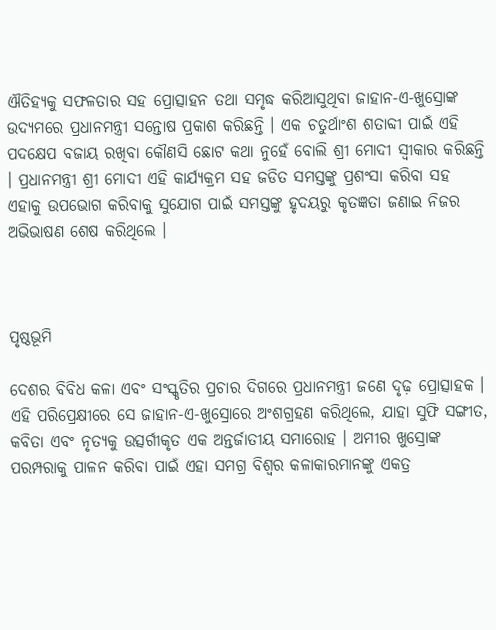ଐତିହ୍ୟକୁ ସଫଳତାର ସହ ପ୍ରୋତ୍ସାହନ ତଥା ସମୃଦ୍ଧ କରିଆସୁଥିବା ଜାହାନ-ଏ-ଖୁସ୍ରୋଙ୍କ ଉଦ୍ୟମରେ ପ୍ରଧାନମନ୍ତ୍ରୀ ସନ୍ତୋଷ ପ୍ରକାଶ କରିଛନ୍ତି । ଏକ ଚତୁର୍ଥାଂଶ ଶତାବ୍ଦୀ ପାଇଁ ଏହି ପଦକ୍ଷେପ ବଜାୟ ରଖିବା କୌଣସି ଛୋଟ କଥା ନୁହେଁ ବୋଲି ଶ୍ରୀ ମୋଦୀ ସ୍ୱୀକାର କରିଛନ୍ତି । ପ୍ରଧାନମନ୍ତ୍ରୀ ଶ୍ରୀ ମୋଦୀ ଏହି କାର୍ଯ୍ୟକ୍ରମ ସହ ଜଡିତ ସମସ୍ତଙ୍କୁ ପ୍ରଶଂସା କରିବା ସହ ଏହାକୁ ଉପଭୋଗ କରିବାକୁ ସୁଯୋଗ ପାଇଁ ସମସ୍ତଙ୍କୁ ହୃଦୟରୁ କୃତଜ୍ଞତା ଜଣାଇ ନିଜର ଅଭିଭାଷଣ ଶେଷ କରିଥିଲେ ।



ପୃଷ୍ଠଭୂମି

ଦେଶର ବିବିଧ କଳା ଏବଂ ସଂସ୍କୃତିର ପ୍ରଚାର ଦିଗରେ ପ୍ରଧାନମନ୍ତ୍ରୀ ଜଣେ ଦୃଢ଼ ପ୍ରୋତ୍ସାହକ । ଏହି ପରିପ୍ରେକ୍ଷୀରେ ସେ ଜାହାନ-ଏ-ଖୁସ୍ରୋରେ ଅଂଶଗ୍ରହଣ କରିଥିଲେ, ଯାହା ସୁଫି ସଙ୍ଗୀତ, କବିତା ଏବଂ ନୃତ୍ୟକୁ ଉତ୍ସର୍ଗୀକୃତ ଏକ ଅନ୍ତର୍ଜାତୀୟ ସମାରୋହ । ଅମୀର ଖୁସ୍ରୋଙ୍କ ପରମ୍ପରାକୁ ପାଳନ କରିବା ପାଇଁ ଏହା ସମଗ୍ର ବିଶ୍ୱର କଳାକାରମାନଙ୍କୁ ଏକତ୍ର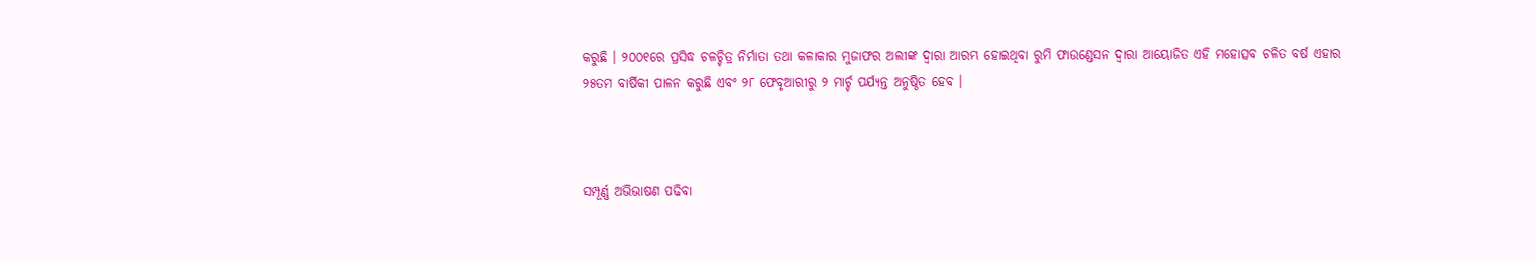କରୁଛି । ୨୦୦୧ରେ ପ୍ରସିଦ୍ଧ ଚଳଚ୍ଚିତ୍ର ନିର୍ମାତା ତଥା କଳାକାର ମୁଜାଫର ଅଲୀଙ୍କ ଦ୍ୱାରା ଆରମ୍ଭ ହୋଇଥିବା ରୁମି ଫାଉଣ୍ଡେସନ ଦ୍ୱାରା ଆୟୋଜିତ ଏହି ମହୋତ୍ସବ ଚଳିତ ବର୍ଷ ଏହାର ୨୫ତମ ବାର୍ଷିକୀ ପାଳନ କରୁଛି ଏବଂ ୨୮ ଫେବୃଆରୀରୁ ୨ ମାର୍ଚ୍ଚ ପର୍ଯ୍ୟନ୍ତ ଅନୁଷ୍ଠିତ ହେବ ।



ସମ୍ପୂର୍ଣ୍ଣ ଅଭିଭାଷଣ ପଢିବା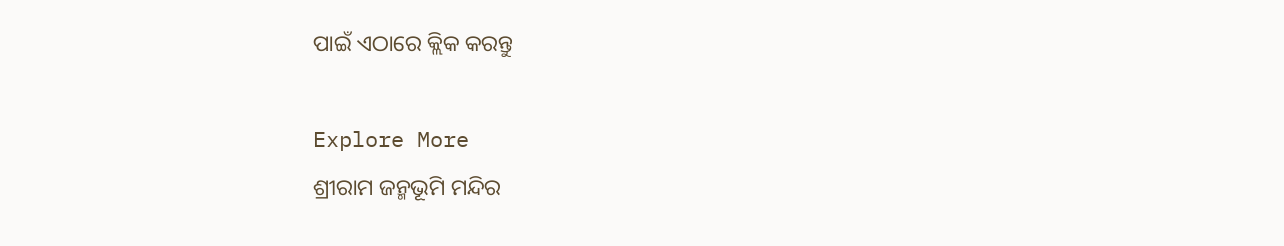ପାଇଁ ଏଠାରେ କ୍ଲିକ କରନ୍ତୁ

Explore More
ଶ୍ରୀରାମ ଜନ୍ମଭୂମି ମନ୍ଦିର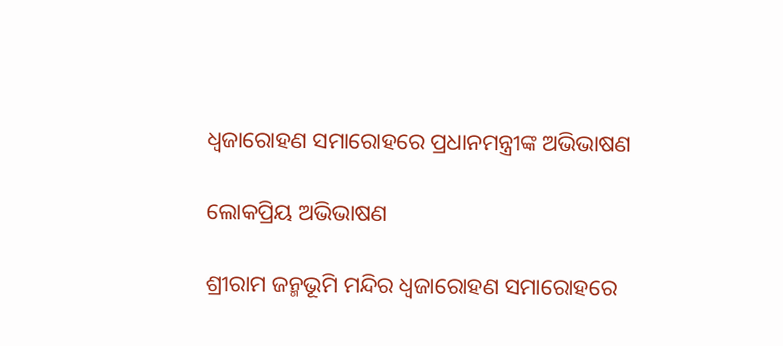ଧ୍ଵଜାରୋହଣ ସମାରୋହରେ ପ୍ରଧାନମନ୍ତ୍ରୀଙ୍କ ଅଭିଭାଷଣ

ଲୋକପ୍ରିୟ ଅଭିଭାଷଣ

ଶ୍ରୀରାମ ଜନ୍ମଭୂମି ମନ୍ଦିର ଧ୍ଵଜାରୋହଣ ସମାରୋହରେ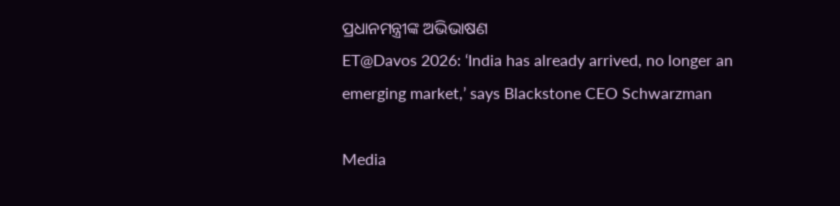ପ୍ରଧାନମନ୍ତ୍ରୀଙ୍କ ଅଭିଭାଷଣ
ET@Davos 2026: ‘India has already arrived, no longer an emerging market,’ says Blackstone CEO Schwarzman

Media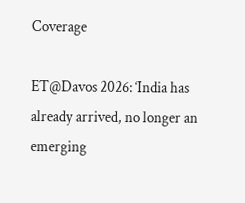Coverage

ET@Davos 2026: ‘India has already arrived, no longer an emerging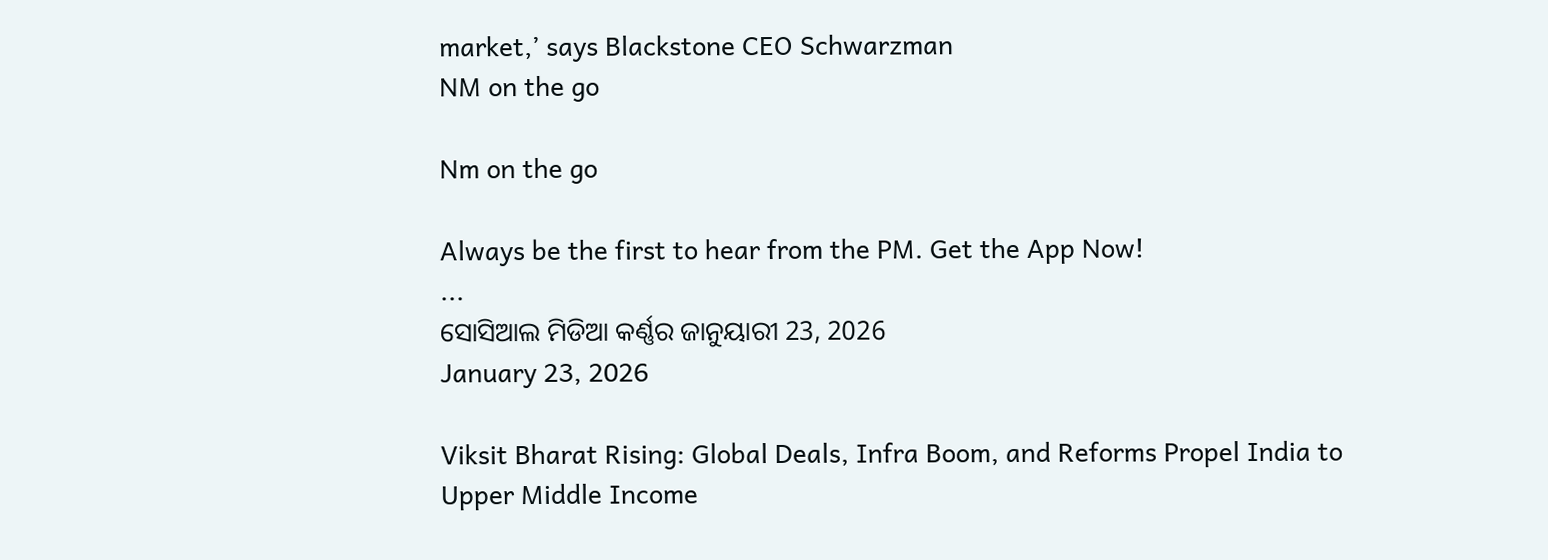market,’ says Blackstone CEO Schwarzman
NM on the go

Nm on the go

Always be the first to hear from the PM. Get the App Now!
...
ସୋସିଆଲ ମିଡିଆ କର୍ଣ୍ଣର ଜାନୁୟାରୀ 23, 2026
January 23, 2026

Viksit Bharat Rising: Global Deals, Infra Boom, and Reforms Propel India to Upper Middle Income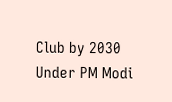Club by 2030 Under PM Modi